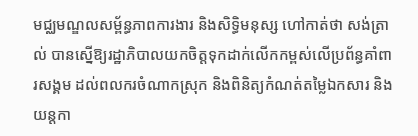មជ្ឈមណ្ឌលសម្ព័ន្ធភាពការងារ និងសិទ្ធិមនុស្ស ហៅកាត់ថា សង់ត្រាល់ បានស្នើឱ្យរដ្ឋាភិបាលយកចិត្តទុកដាក់លើកកម្ពស់លើប្រព័ន្ធគាំពារសង្គម ដល់ពលករចំណាកស្រុក និងពិនិត្យកំណត់តម្លៃឯកសារ និងយន្តកា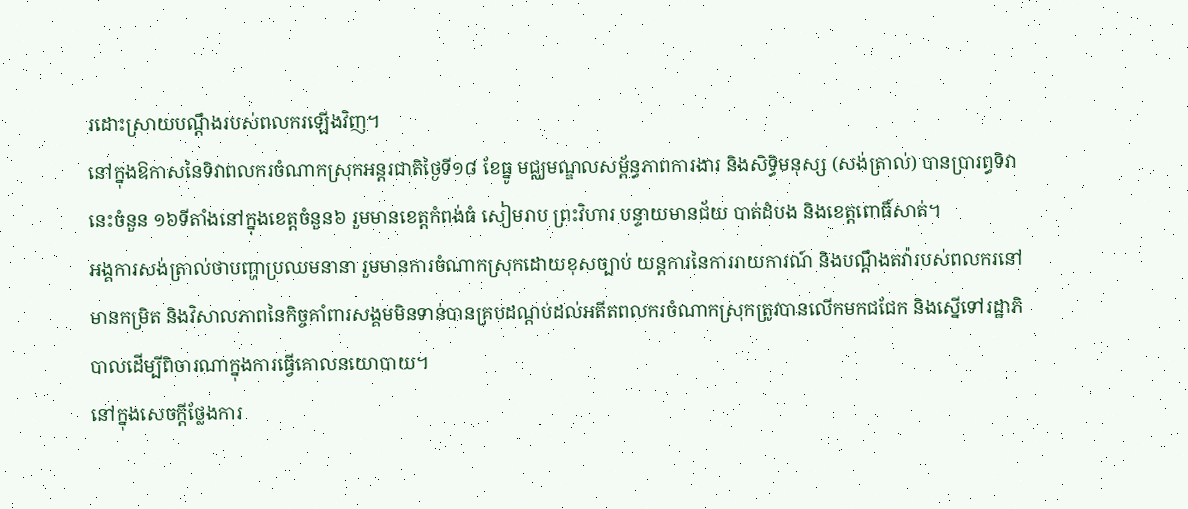រដោះស្រាយបណ្ដឹងរបស់ពលករឡើងវិញ។
នៅក្នុងឱកាសនៃទិវាពលករចំណាកស្រុកអន្តរជាតិថ្ងៃទី១៨ ខែធ្នូ មជ្ឈមណ្ឌលសម្ព័ន្ធភាពការងារ និងសិទ្ធិមនុស្ស (សង់ត្រាល់) បានប្រារព្ធទិវានេះចំនួន ១៦ទីតាំងនៅក្នុងខេត្តចំនួន៦ រួមមានខេត្តកំពង់ធំ សៀមរាប ព្រះវិហារ បន្ទាយមានជ័យ បាត់ដំបង និងខេត្តពោធិ៍សាត់។
អង្គការសង់ត្រាល់ថាបញ្ហាប្រឈមនានា រួមមានការចំណាកស្រុកដោយខុសច្បាប់ យន្តការនៃការរាយការណ៍ និងបណ្តឹងតវ៉ារបស់ពលករនៅមានកម្រិត និងវិសាលភាពនៃកិច្ចគាំពារសង្គមមិនទាន់បានគ្របដណ្ដប់ដល់អតីតពលករចំណាកស្រុកត្រូវបានលើកមកជជែក និងស្នើទៅរដ្ឋាភិបាលដើម្បីពិចារណាក្នុងការធ្វើគោលនយោបាយ។
នៅក្នុងសេចក្ដីថ្លែងការ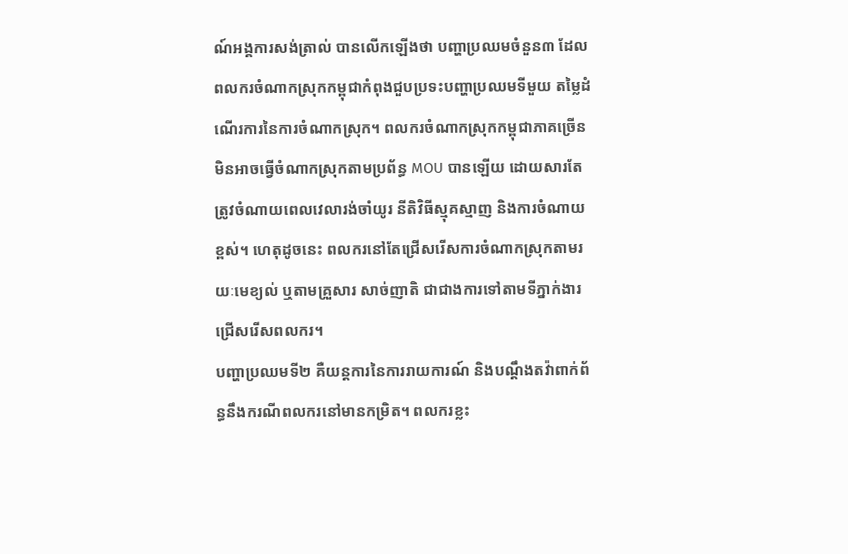ណ៍អង្គការសង់ត្រាល់ បានលើកឡើងថា បញ្ហាប្រឈមចំនួន៣ ដែលពលករចំណាកស្រុកកម្ពុជាកំពុងជួបប្រទះបញ្ហាប្រឈមទីមួយ តម្លៃដំណើរការនៃការចំណាកស្រុក។ ពលករចំណាកស្រុកកម្ពុជាភាគច្រើនមិនអាចធ្វើចំណាកស្រុកតាមប្រព័ន្ធ MOU បានឡើយ ដោយសារតែត្រូវចំណាយពេលវេលារង់ចាំយូរ នីតិវិធីស្មុគស្មាញ និងការចំណាយខ្ពស់។ ហេតុដូចនេះ ពលករនៅតែជ្រើសរើសការចំណាកស្រុកតាមរយៈមេខ្យល់ ឬតាមគ្រួសារ សាច់ញាតិ ជាជាងការទៅតាមទីភ្នាក់ងារជ្រើសរើសពលករ។
បញ្ហាប្រឈមទី២ គឺយន្តការនៃការរាយការណ៍ និងបណ្តឹងតវ៉ាពាក់ព័ន្ធនឹងករណីពលករនៅមានកម្រិត។ ពលករខ្លះ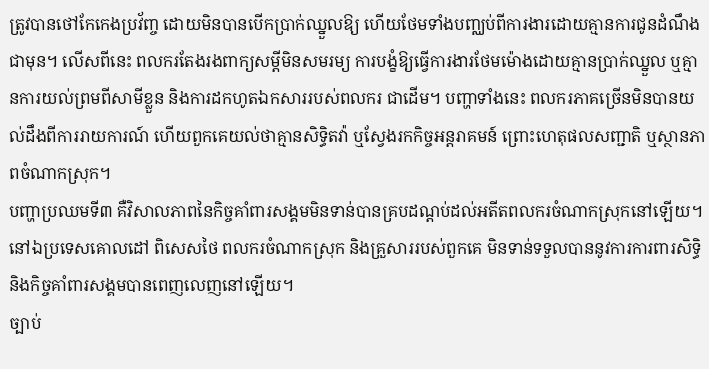ត្រូវបានថៅកែកេងប្រវ័ញ្ច ដោយមិនបានបើកប្រាក់ឈ្នួលឱ្យ ហើយថែមទាំងបញ្ឈប់ពីការងារដោយគ្មានការជូនដំណឹងជាមុន។ លើសពីនេះ ពលករតែងរងពាក្យសម្ដីមិនសមរម្យ ការបង្ខំឱ្យធ្វើការងារថែមម៉ោងដោយគ្មានប្រាក់ឈ្នួល ឬគ្មានការយល់ព្រមពីសាមីខ្លួន និងការដកហូតឯកសាររបស់ពលករ ជាដើម។ បញ្ហាទាំងនេះ ពលករភាគច្រើនមិនបានយល់ដឹងពីការរាយការណ៍ ហើយពួកគេយល់ថាគ្មានសិទ្ធិតវ៉ា ឬស្វែងរកកិច្ចអន្តរាគមន៍ ព្រោះហេតុផលសញ្ជាតិ ឬស្ថានភាពចំណាកស្រុក។
បញ្ហាប្រឈមទី៣ គឺវិសាលភាពនៃកិច្ចគាំពារសង្គមមិនទាន់បានគ្របដណ្ដប់ដល់អតីតពលករចំណាកស្រុកនៅឡើយ។ នៅឯប្រទេសគោលដៅ ពិសេសថៃ ពលករចំណាកស្រុក និងគ្រួសាររបស់ពួកគេ មិនទាន់ទទួលបាននូវការការពារសិទ្ធិ និងកិច្ចគាំពារសង្គមបានពេញលេញនៅឡើយ។
ច្បាប់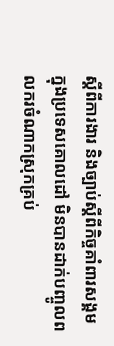ស្ដីពីការងារ និងច្បាប់ស្ដីពីកិច្ចគាំពារសង្គមក្នុងប្រទេសគោលដៅ មិនបានដាក់បញ្ចូលពលករចំណាកស្រុកគ្រប់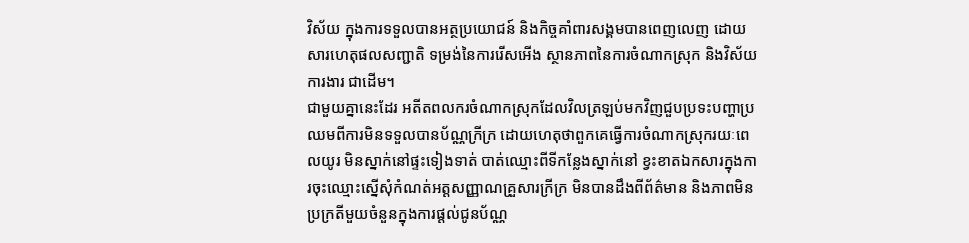វិស័យ ក្នុងការទទួលបានអត្ថប្រយោជន៍ និងកិច្ចគាំពារសង្គមបានពេញលេញ ដោយសារហេតុផលសញ្ជាតិ ទម្រង់នៃការរើសអើង ស្ថានភាពនៃការចំណាកស្រុក និងវិស័យការងារ ជាដើម។
ជាមួយគ្នានេះដែរ អតីតពលករចំណាកស្រុកដែលវិលត្រឡប់មកវិញជួបប្រទះបញ្ហាប្រឈមពីការមិនទទួលបានប័ណ្ណក្រីក្រ ដោយហេតុថាពួកគេធ្វើការចំណាកស្រុករយៈពេលយូរ មិនស្នាក់នៅផ្ទះទៀងទាត់ បាត់ឈ្មោះពីទីកន្លែងស្នាក់នៅ ខ្វះខាតឯកសារក្នុងការចុះឈ្មោះស្នើសុំកំណត់អត្តសញ្ញាណគ្រួសារក្រីក្រ មិនបានដឹងពីព័ត៌មាន និងភាពមិនប្រក្រតីមួយចំនួនក្នុងការផ្តល់ជូនប័ណ្ណ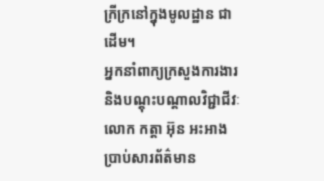ក្រីក្រនៅក្នុងមូលដ្ឋាន ជាដើម។
អ្នកនាំពាក្យក្រសួងការងារ និងបណ្ដុះបណ្ដាលវិជ្ជាជីវៈ លោក កត្តា អ៊ុន អះអាងប្រាប់សារព័ត៌មាន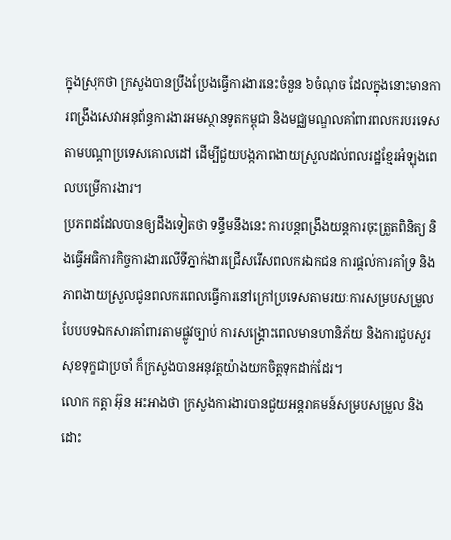ក្នុងស្រុកថា ក្រសួងបានប្រឹងប្រែងធ្វើការងារនេះចំនួន ៦ចំណុច ដែលក្នុងនោះមានការពង្រឹងសេវាអនុព័ន្ធការងារអមស្ថានទូតកម្ពុជា និងមជ្ឈមណ្ឌលគាំពារពលករបរទេសតាមបណ្ដាប្រទេសគោលដៅ ដើម្បីជួយបង្កភាពងាយស្រួលដល់ពលរដ្ឋខ្មែរអំឡុងពេលបម្រើការងារ។
ប្រភពដដែលបានឲ្យដឹងទៀតថា ទន្ទឹមនឹងនេះ ការបន្តពង្រឹងយន្តការចុះត្រួតពិនិត្យ និងធ្វើអធិការកិច្ចការងារលើទីភ្នាក់ងារជ្រើសរើសពលករឯកជន ការផ្ដល់ការគាំទ្រ និងភាពងាយស្រួលជូនពលករពេលធ្វើការនៅក្រៅប្រទេសតាមរយៈការសម្របសម្រួលបែបបទឯកសារគាំពារតាមផ្លូវច្បាប់ ការសង្គ្រោះពេលមានហានិភ័យ និងការជួបសួរសុខទុក្ខជាប្រចាំ ក៏ក្រសួងបានអនុវត្តយ៉ាងយកចិត្តទុកដាក់ដែរ។
លោក កត្តា អ៊ុន អះអាងថា ក្រសួងការងារបានជួយអន្តរាគមន៍សម្របសម្រួល និងដោះ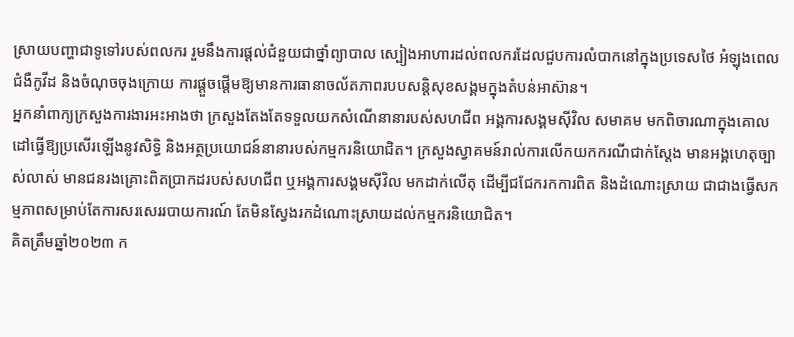ស្រាយបញ្ហាជាទូទៅរបស់ពលករ រួមនឹងការផ្ដល់ជំនួយជាថ្នាំព្យាបាល ស្បៀងអាហារដល់ពលករដែលជួបការលំបាកនៅក្នុងប្រទេសថៃ អំឡុងពេលជំងឺកូវីដ និងចំណុចចុងក្រោយ ការផ្ដួចផ្ដើមឱ្យមានការធានាចល័តភាពរបបសន្តិសុខសង្គមក្នុងតំបន់អាស៊ាន។
អ្នកនាំពាក្យក្រសួងការងារអះអាងថា ក្រសួងតែងតែទទួលយកសំណើនានារបស់សហជីព អង្គការសង្គមស៊ីវិល សមាគម មកពិចារណាក្នុងគោលដៅធ្វើឱ្យប្រសើរឡើងនូវសិទ្ធិ និងអត្ថប្រយោជន៍នានារបស់កម្មករនិយោជិត។ ក្រសួងស្វាគមន៍រាល់ការលើកយកករណីជាក់ស្តែង មានអង្គហេតុច្បាស់លាស់ មានជនរងគ្រោះពិតប្រាកដរបស់សហជីព ឬអង្គការសង្គមស៊ីវិល មកដាក់លើតុ ដើម្បីជជែករកការពិត និងដំណោះស្រាយ ជាជាងធ្វើសកម្មភាពសម្រាប់តែការសរសេររបាយការណ៍ តែមិនស្វែងរកដំណោះស្រាយដល់កម្មករនិយោជិត។
គិតត្រឹមឆ្នាំ២០២៣ ក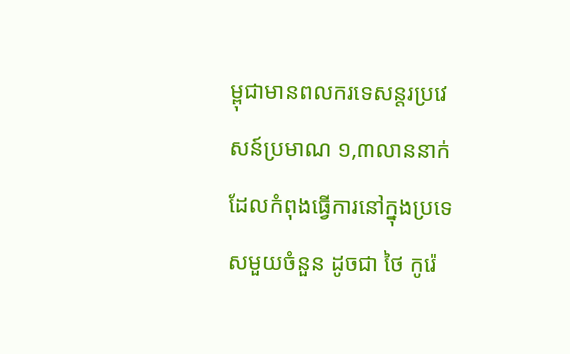ម្ពុជាមានពលករទេសន្តរប្រវេសន៍ប្រមាណ ១,៣លាននាក់ ដែលកំពុងធ្វើការនៅក្នុងប្រទេសមួយចំនួន ដូចជា ថៃ កូរ៉េ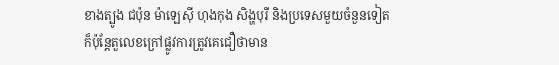ខាងត្បូង ជប៉ុន ម៉ាឡេស៊ី ហុងកុង សិង្ហបុរី និងប្រទេសមួយចំនួនទៀត ក៏ប៉ុន្តែតួលេខក្រៅផ្លូវការត្រូវគេជឿថាមាន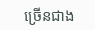ច្រើនជាង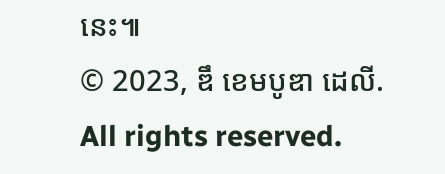នេះ៕
© 2023, ឌឹ ខេមបូឌា ដេលី. All rights reserved.